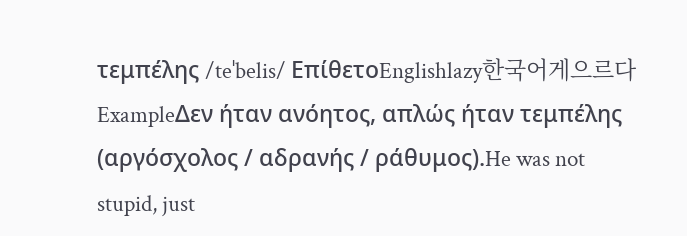τεμπέλης /teˈbelis/ ΕπίθετοEnglishlazy한국어게으르다ExampleΔεν ήταν ανόητος, απλώς ήταν τεμπέλης (αργόσχολος / αδρανής / ράθυμος).He was not stupid, just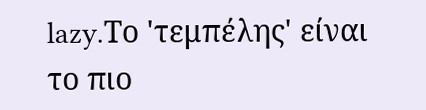lazy.Το 'τεμπέλης' είναι το πιο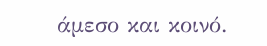άμεσο και κοινό.